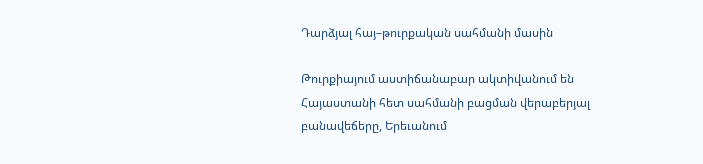Դարձյալ հայ–թուրքական սահմանի մասին

Թուրքիայում աստիճանաբար ակտիվանում են Հայաստանի հետ սահմանի բացման վերաբերյալ բանավեճերը, Երեւանում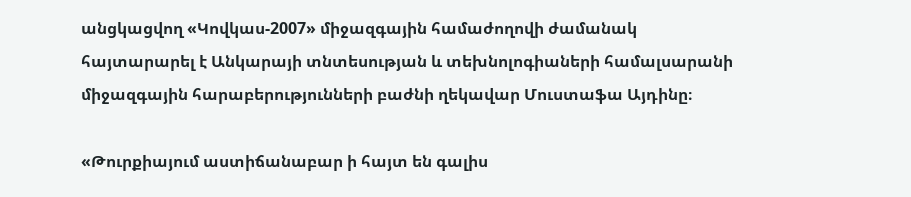անցկացվող «Կովկաս-2007» միջազգային համաժողովի ժամանակ հայտարարել է Անկարայի տնտեսության և տեխնոլոգիաների համալսարանի միջազգային հարաբերությունների բաժնի ղեկավար Մուստաֆա Այդինը։

«Թուրքիայում աստիճանաբար ի հայտ են գալիս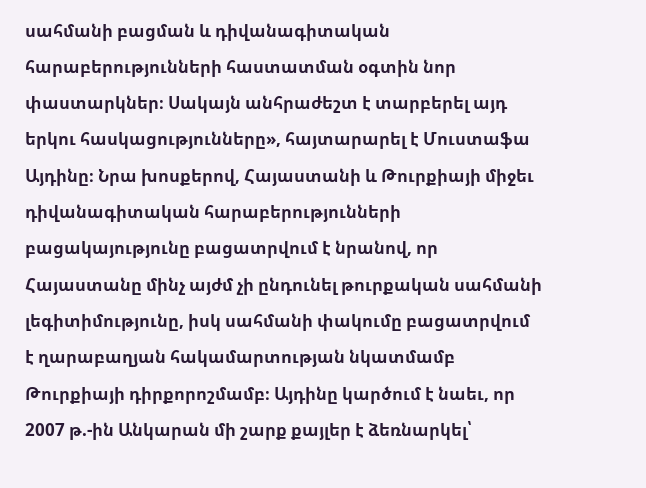սահմանի բացման և դիվանագիտական հարաբերությունների հաստատման օգտին նոր փաստարկներ։ Սակայն անհրաժեշտ է տարբերել այդ երկու հասկացությունները», հայտարարել է Մուստաֆա Այդինը։ Նրա խոսքերով, Հայաստանի և Թուրքիայի միջեւ դիվանագիտական հարաբերությունների բացակայությունը բացատրվում է նրանով, որ Հայաստանը մինչ այժմ չի ընդունել թուրքական սահմանի լեգիտիմությունը, իսկ սահմանի փակումը բացատրվում է ղարաբաղյան հակամարտության նկատմամբ Թուրքիայի դիրքորոշմամբ։ Այդինը կարծում է նաեւ, որ 2007 թ.-ին Անկարան մի շարք քայլեր է ձեռնարկել՝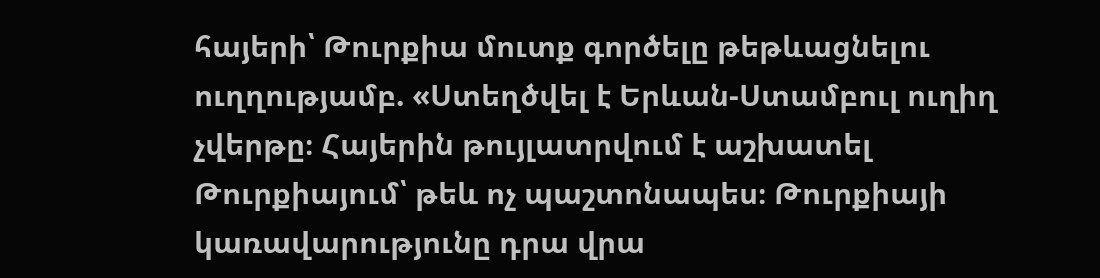հայերի՝ Թուրքիա մուտք գործելը թեթևացնելու ուղղությամբ. «Ստեղծվել է Երևան-Ստամբուլ ուղիղ չվերթը։ Հայերին թույլատրվում է աշխատել Թուրքիայում՝ թեև ոչ պաշտոնապես։ Թուրքիայի կառավարությունը դրա վրա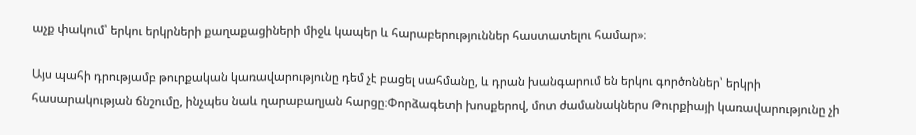աչք փակում՝ երկու երկրների քաղաքացիների միջև կապեր և հարաբերություններ հաստատելու համար»։

Այս պահի դրությամբ թուրքական կառավարությունը դեմ չէ բացել սահմանը, և դրան խանգարում են երկու գործոններ՝ երկրի հասարակության ճնշումը, ինչպես նաև ղարաբաղյան հարցը։Փորձագետի խոսքերով, մոտ ժամանակներս Թուրքիայի կառավարությունը չի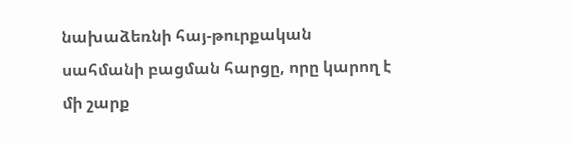նախաձեռնի հայ-թուրքական սահմանի բացման հարցը, որը կարող է մի շարք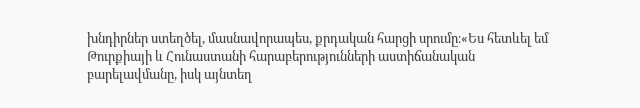խնդիրներ ստեղծել, մասնավորապես, քրդական հարցի սրումը։«Ես հետևել եմ Թուրքիայի և Հունաստանի հարաբերությունների աստիճանական բարելավմանը, իսկ այնտեղ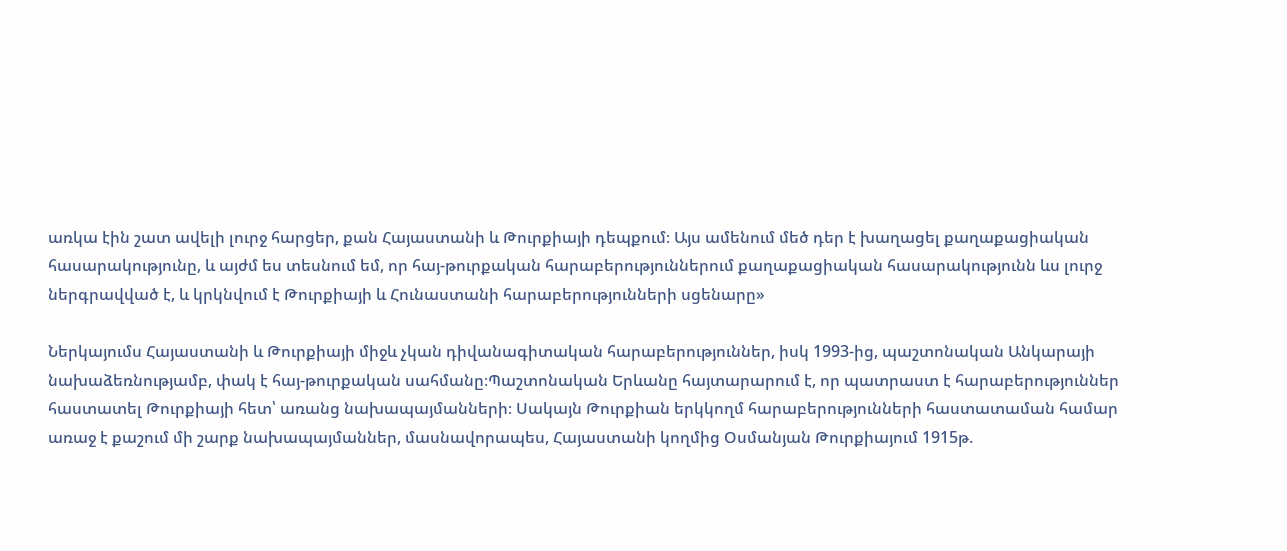առկա էին շատ ավելի լուրջ հարցեր, քան Հայաստանի և Թուրքիայի դեպքում։ Այս ամենում մեծ դեր է խաղացել քաղաքացիական հասարակությունը, և այժմ ես տեսնում եմ, որ հայ-թուրքական հարաբերություններում քաղաքացիական հասարակությունն ևս լուրջ ներգրավված է, և կրկնվում է Թուրքիայի և Հունաստանի հարաբերությունների սցենարը»

Ներկայումս Հայաստանի և Թուրքիայի միջև չկան դիվանագիտական հարաբերություններ, իսկ 1993-ից, պաշտոնական Անկարայի նախաձեռնությամբ, փակ է հայ-թուրքական սահմանը։Պաշտոնական Երևանը հայտարարում է, որ պատրաստ է հարաբերություններ հաստատել Թուրքիայի հետ՝ առանց նախապայմանների։ Սակայն Թուրքիան երկկողմ հարաբերությունների հաստատաման համար առաջ է քաշում մի շարք նախապայմաններ, մասնավորապես, Հայաստանի կողմից Օսմանյան Թուրքիայում 1915թ.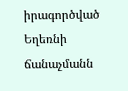իրագործված Եղեռնի ճանաչմանն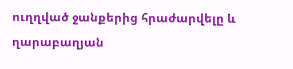ուղղված ջանքերից հրաժարվելը և ղարաբաղյան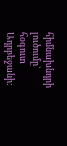հիմնախնդրի լուծումը` հօգուտ Ադրբեջանի: